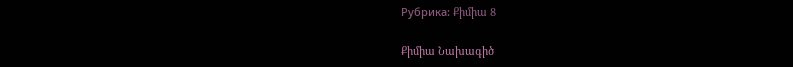Рубрика: Քիմիա 8

Քիմիա Նախագիծ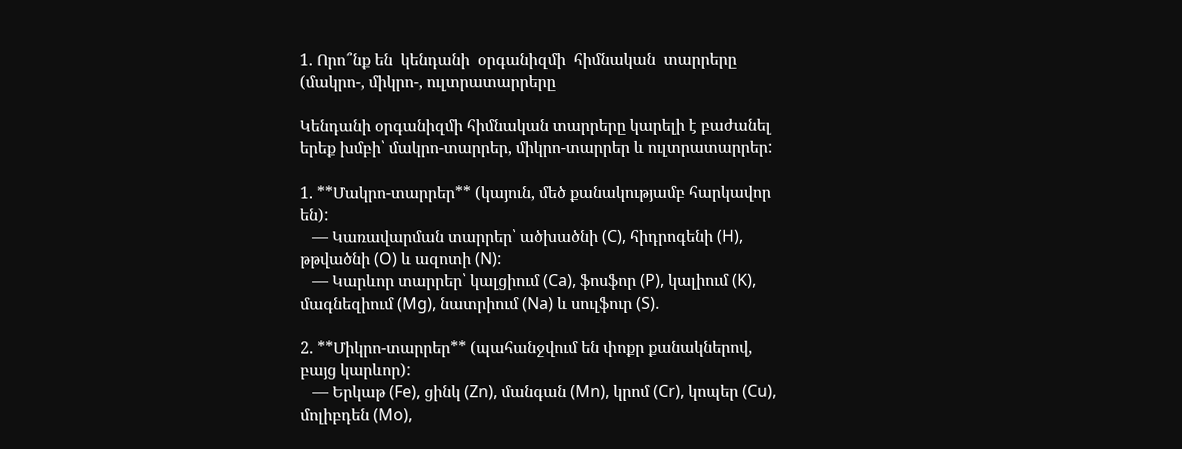1. Որո՞նք են  կենդանի  օրգանիզմի  հիմնական  տարրերը (մակրո-, միկրո-, ուլտրատարրերը

Կենդանի օրգանիզմի հիմնական տարրերը կարելի է բաժանել երեք խմբի՝ մակրո-տարրեր, միկրո-տարրեր և ուլտրատարրեր:

1. **Մակրո-տարրեր** (կայուն, մեծ քանակությամբ հարկավոր են):
   — Կառավարման տարրեր՝ ածխածնի (C), հիդրոգենի (H), թթվածնի (O) և ազոտի (N):
   — Կարևոր տարրեր՝ կալցիում (Ca), ֆոսֆոր (P), կալիում (K), մագնեզիում (Mg), նատրիում (Na) և սուլֆուր (S).

2. **Միկրո-տարրեր** (պահանջվում են փոքր քանակներով, բայց կարևոր):
   — Երկաթ (Fe), ցինկ (Zn), մանգան (Mn), կրոմ (Cr), կոպեր (Cu), մոլիբդեն (Mo),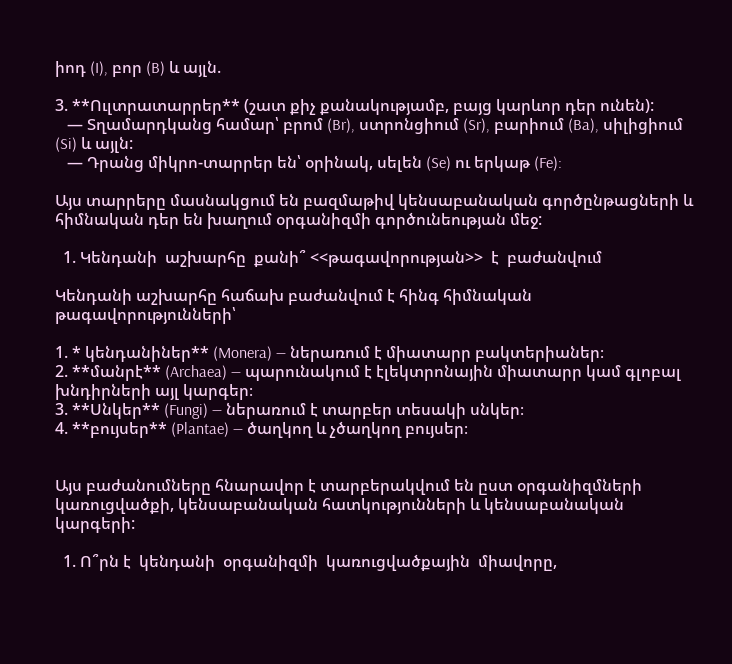իոդ (I), բոր (B) և այլն.

3. **Ուլտրատարրեր** (շատ քիչ քանակությամբ, բայց կարևոր դեր ունեն):
   — Տղամարդկանց համար՝ բրոմ (Br), ստրոնցիում (Sr), բարիում (Ba), սիլիցիում (Si) և այլն:
   — Դրանց միկրո-տարրեր են՝ օրինակ, սելեն (Se) ու երկաթ (Fe):

Այս տարրերը մասնակցում են բազմաթիվ կենսաբանական գործընթացների և հիմնական դեր են խաղում օրգանիզմի գործունեության մեջ:

  1. Կենդանի  աշխարհը  քանի՞ <<թագավորության>>  է  բաժանվում

Կենդանի աշխարհը հաճախ բաժանվում է հինգ հիմնական թագավորությունների՝

1. * կենդանիներ** (Monera) — ներառում է միատարր բակտերիաներ։
2. **մանրէ** (Archaea) — պարունակում է էլեկտրոնային միատարր կամ գլոբալ խնդիրների այլ կարգեր։
3. **Սնկեր** (Fungi) — ներառում է տարբեր տեսակի սնկեր։
4. **բույսեր** (Plantae) — ծաղկող և չծաղկող բույսեր։


Այս բաժանումները հնարավոր է տարբերակվում են ըստ օրգանիզմների կառուցվածքի, կենսաբանական հատկությունների և կենսաբանական կարգերի:

  1. Ո՞րն է  կենդանի  օրգանիզմի  կառուցվածքային  միավորը,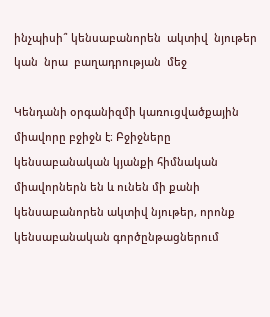ինչպիսի՞ կենսաբանորեն  ակտիվ  նյութեր  կան  նրա  բաղադրության  մեջ

Կենդանի օրգանիզմի կառուցվածքային միավորը բջիջն է։ Բջիջները կենսաբանական կյանքի հիմնական միավորներն են և ունեն մի քանի կենսաբանորեն ակտիվ նյութեր, որոնք կենսաբանական գործընթացներում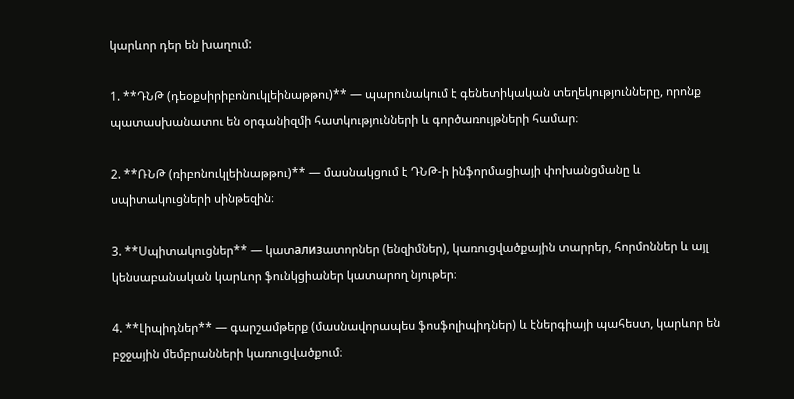կարևոր դեր են խաղում:

1. **ԴՆԹ (դեօքսիրիբոնուկլեինաթթու)** — պարունակում է գենետիկական տեղեկությունները, որոնք պատասխանատու են օրգանիզմի հատկությունների և գործառույթների համար։

2. **ՌՆԹ (ռիբոնուկլեինաթթու)** — մասնակցում է ԴՆԹ-ի ինֆորմացիայի փոխանցմանը և սպիտակուցների սինթեզին։

3. **Սպիտակուցներ** — կատализատորներ (ենզիմներ), կառուցվածքային տարրեր, հորմոններ և այլ կենսաբանական կարևոր ֆունկցիաներ կատարող նյութեր։

4. **Լիպիդներ** — գարշամթերք (մասնավորապես ֆոսֆոլիպիդներ) և էներգիայի պահեստ, կարևոր են բջջային մեմբրանների կառուցվածքում։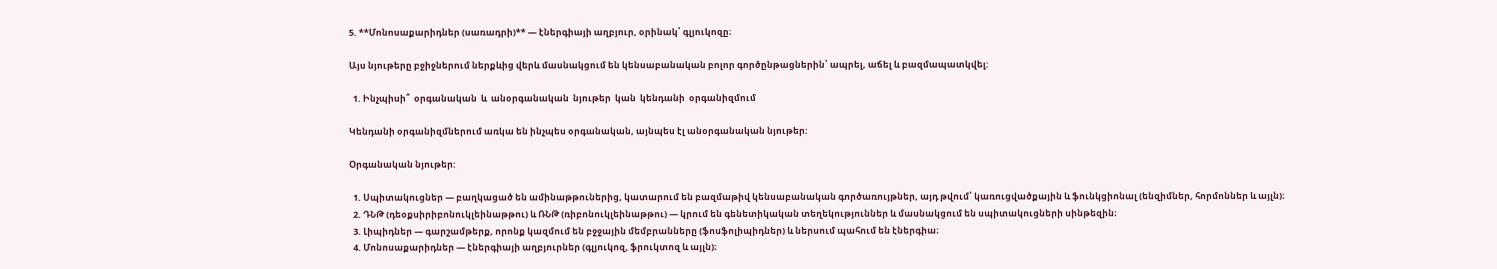5. **Մոնոսաքարիդներ (սառադրի)** — էներգիայի աղբյուր, օրինակ՝ գլյուկոզը։

Այս նյութերը բջիջներում ներքևից վերև մասնակցում են կենսաբանական բոլոր գործընթացներին՝ ապրել, աճել և բազմապատկվել:

  1. Ինչպիսի՞  օրգանական  և  անօրգանական  նյութեր  կան  կենդանի  օրգանիզմում

Կենդանի օրգանիզմներում առկա են ինչպես օրգանական, այնպես էլ անօրգանական նյութեր:

Օրգանական նյութեր:

  1. Սպիտակուցներ — բաղկացած են ամինաթթուներից, կատարում են բազմաթիվ կենսաբանական գործառույթներ, այդ թվում՝ կառուցվածքային և ֆունկցիոնալ (ենզիմներ, հորմոններ և այլն)։
  2. ԴՆԹ (դեօքսիրիբոնուկլեինաթթու) և ՌՆԹ (ռիբոնուկլեինաթթու) — կրում են գենետիկական տեղեկություններ և մասնակցում են սպիտակուցների սինթեզին։
  3. Լիպիդներ — գարշամթերք, որոնք կազմում են բջջային մեմբրանները (ֆոսֆոլիպիդներ) և ներսում պահում են էներգիա։
  4. Մոնոսաքարիդներ — էներգիայի աղբյուրներ (գլյուկոզ, ֆրուկտոզ և այլն)։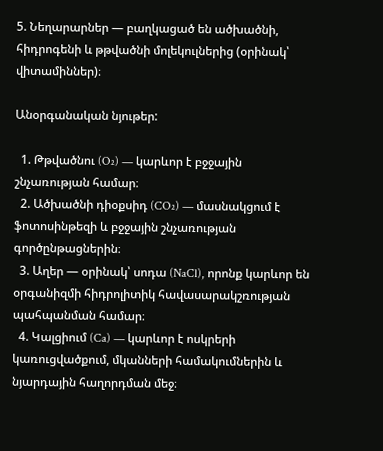5. Նեղարարներ — բաղկացած են ածխածնի, հիդրոգենի և թթվածնի մոլեկուլներից (օրինակ՝ վիտամիններ)։

Անօրգանական նյութեր:

  1. Թթվածնու (O₂) — կարևոր է բջջային շնչառության համար։
  2. Ածխածնի դիօքսիդ (CO₂) — մասնակցում է ֆոտոսինթեզի և բջջային շնչառության գործընթացներին։
  3. Աղեր — օրինակ՝ սոդա (NaCl), որոնք կարևոր են օրգանիզմի հիդրոլիտիկ հավասարակշռության պահպանման համար։
  4. Կալցիում (Ca) — կարևոր է ոսկրերի կառուցվածքում, մկանների համակումներին և նյարդային հաղորդման մեջ։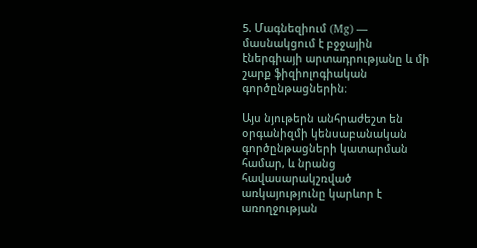5. Մագնեզիում (Mg) — մասնակցում է բջջային էներգիայի արտադրությանը և մի շարք ֆիզիոլոգիական գործընթացներին։

Այս նյութերն անհրաժեշտ են օրգանիզմի կենսաբանական գործընթացների կատարման համար, և նրանց հավասարակշռված առկայությունը կարևոր է առողջության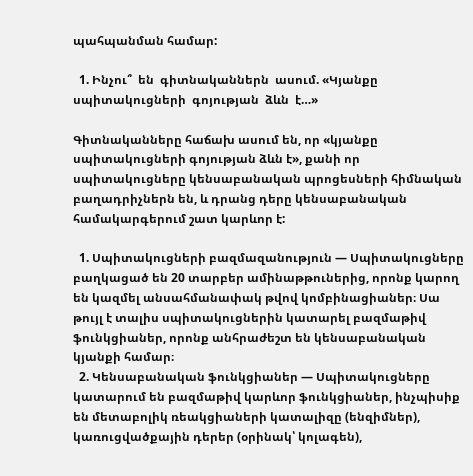պահպանման համար:

  1. Ինչու՞  են  գիտնականներն  ասում. «Կյանքը սպիտակուցների  գոյության  ձևն  է…»

Գիտնականները հաճախ ասում են, որ «կյանքը սպիտակուցների գոյության ձևն է», քանի որ սպիտակուցները կենսաբանական պրոցեսների հիմնական բաղադրիչներն են, և դրանց դերը կենսաբանական համակարգերում շատ կարևոր է:

  1. Սպիտակուցների բազմազանություն — Սպիտակուցները բաղկացած են 20 տարբեր ամինաթթուներից, որոնք կարող են կազմել անսահմանափակ թվով կոմբինացիաներ։ Սա թույլ է տալիս սպիտակուցներին կատարել բազմաթիվ ֆունկցիաներ, որոնք անհրաժեշտ են կենսաբանական կյանքի համար։
  2. Կենսաբանական ֆունկցիաներ — Սպիտակուցները կատարում են բազմաթիվ կարևոր ֆունկցիաներ, ինչպիսիք են մետաբոլիկ ռեակցիաների կատալիզը (ենզիմներ), կառուցվածքային դերեր (օրինակ՝ կոլագեն),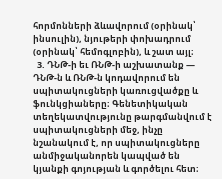հորմոնների ձևավորում (օրինակ՝ ինսուլին), նյութերի փոխադրում (օրինակ՝ հեմոգլոբին), և շատ այլ։
  3. ԴՆԹ-ի եւ ՌՆԹ-ի աշխատանք — ԴՆԹ-ն և ՌՆԹ-ն կոդավորում են սպիտակուցների կառուցվածքը և ֆունկցիաները։ Գենետիկական տեղեկատվությունը թարգմանվում է սպիտակուցների մեջ, ինչը նշանակում է, որ սպիտակուցները անմիջականորեն կապված են կյանքի գոյության և գործելու հետ։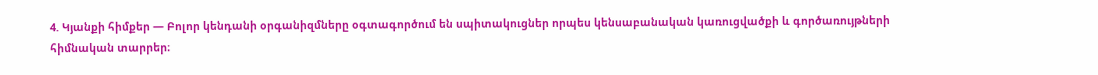4. Կյանքի հիմքեր — Բոլոր կենդանի օրգանիզմները օգտագործում են սպիտակուցներ որպես կենսաբանական կառուցվածքի և գործառույթների հիմնական տարրեր։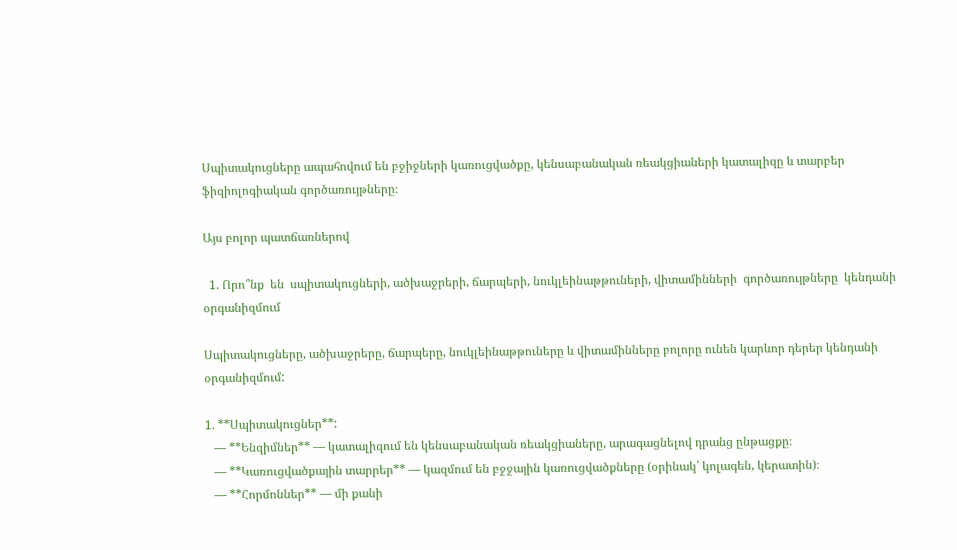Սպիտակուցները ապահովում են բջիջների կառուցվածքը, կենսաբանական ռեակցիաների կատալիզը և տարբեր ֆիզիոլոգիական գործառույթները։

Այս բոլոր պատճառներով

  1. Որո՞նք  են  սպիտակուցների, ածխաջրերի, ճարպերի, նուկլեինաթթուների, վիտամինների  գործառույթները  կենդանի  օրգանիզմում

Սպիտակուցները, ածխաջրերը, ճարպերը, նուկլեինաթթուները և վիտամինները բոլորը ունեն կարևոր դերեր կենդանի օրգանիզմում:

1. **Սպիտակուցներ**:
   — **Ենզիմներ** — կատալիզում են կենսաբանական ռեակցիաները, արագացնելով դրանց ընթացքը։
   — **Կառուցվածքային տարրեր** — կազմում են բջջային կառուցվածքները (օրինակ՝ կոլագեն, կերատին)։
   — **Հորմոններ** — մի քանի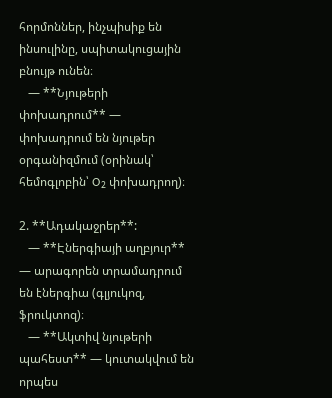հորմոններ, ինչպիսիք են ինսուլինը, սպիտակուցային բնույթ ունեն։
   — **Նյութերի փոխադրում** — փոխադրում են նյութեր օրգանիզմում (օրինակ՝ հեմոգլոբին՝ O₂ փոխադրող)։

2. **Ադակաջրեր**:
   — **Էներգիայի աղբյուր** — արագորեն տրամադրում են էներգիա (գլյուկոզ, ֆրուկտոզ)։
   — **Ակտիվ նյութերի պահեստ** — կուտակվում են որպես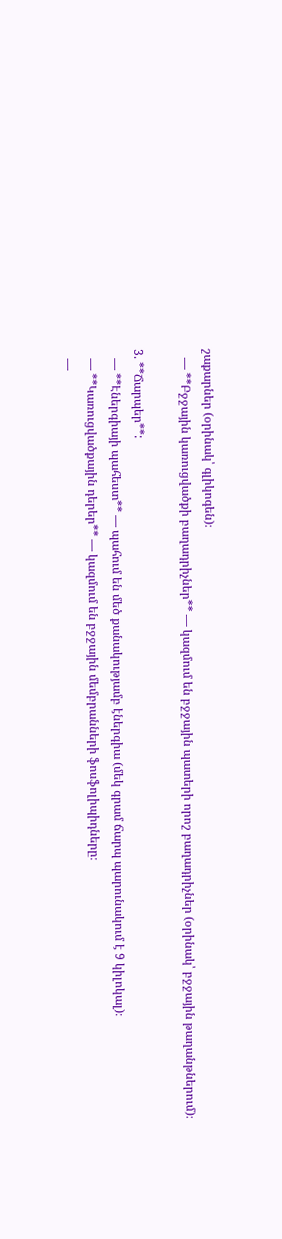շաքարներ (օրինակ՝ գլիկոգեն)։
   — **Բջջային կառուցվածքի բաղադրիչներ** — կազմում են բջջային պատերի որոշ բաղադրիչներ (օրինակ՝ բջջային թաղանթներում)։

3. **Ճարպեր**:
   — **Էներգիայի պահեստ** — պահում են մեծ քանակությամբ էներգիա (մեկ գրամ ճարպ պարունակում է 9 կիլոկալ)։
   — **Կառուցվածքային դերեր** — կազմում են բջջային մեմբրանների ֆոսֆոլիպիդները։
   —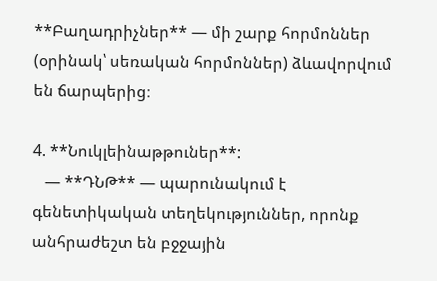**Բաղադրիչներ** — մի շարք հորմոններ (օրինակ՝ սեռական հորմոններ) ձևավորվում են ճարպերից։

4. **Նուկլեինաթթուներ**:
   — **ԴՆԹ** — պարունակում է գենետիկական տեղեկություններ, որոնք անհրաժեշտ են բջջային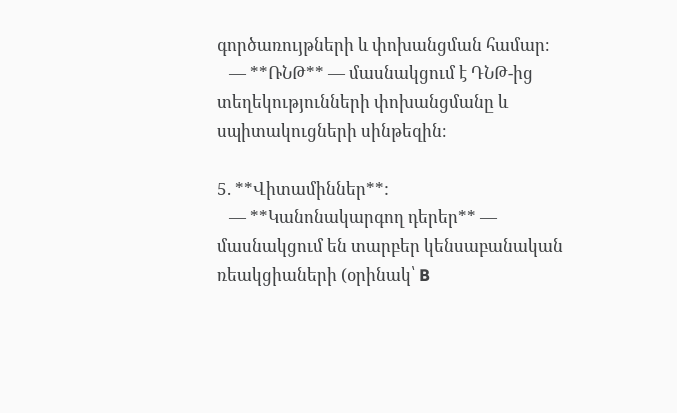գործառույթների և փոխանցման համար։
   — **ՌՆԹ** — մասնակցում է ԴՆԹ-ից տեղեկությունների փոխանցմանը և սպիտակուցների սինթեզին։

5. **Վիտամիններ**:
   — **Կանոնակարգող դերեր** — մասնակցում են տարբեր կենսաբանական ռեակցիաների (օրինակ՝ B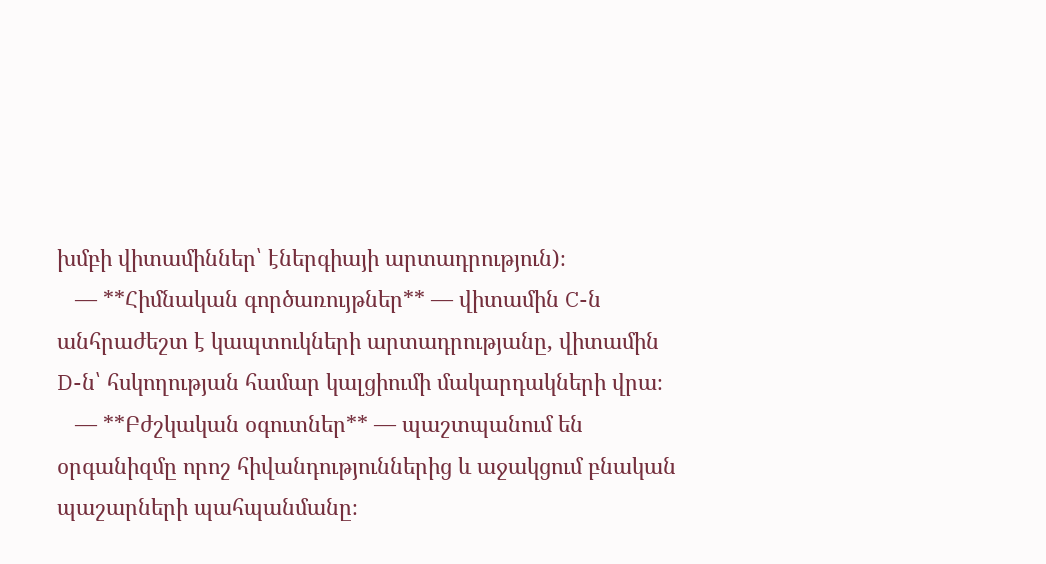խմբի վիտամիններ՝ էներգիայի արտադրություն)։
   — **Հիմնական գործառույթներ** — վիտամին C-ն անհրաժեշտ է կապտուկների արտադրությանը, վիտամին D-ն՝ հսկողության համար կալցիումի մակարդակների վրա։
   — **Բժշկական օգուտներ** — պաշտպանում են օրգանիզմը որոշ հիվանդություններից և աջակցում բնական պաշարների պահպանմանը։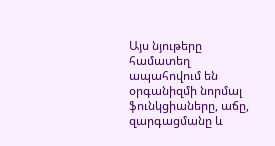Այս նյութերը համատեղ ապահովում են օրգանիզմի նորմալ ֆունկցիաները, աճը, զարգացմանը և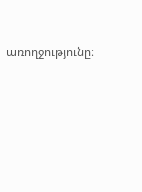առողջությունը։